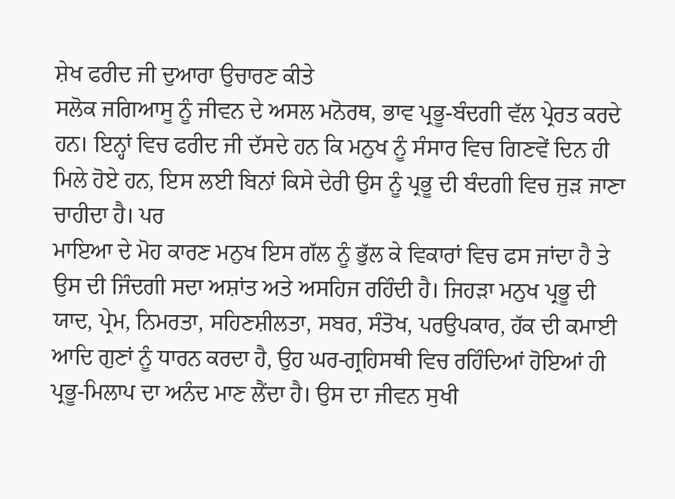ਸ਼ੇਖ ਫਰੀਦ ਜੀ ਦੁਆਰਾ ਉਚਾਰਣ ਕੀਤੇ
ਸਲੋਕ ਜਗਿਆਸੂ ਨੂੰ ਜੀਵਨ ਦੇ ਅਸਲ ਮਨੋਰਥ, ਭਾਵ ਪ੍ਰਭੂ-ਬੰਦਗੀ ਵੱਲ ਪ੍ਰੇਰਤ ਕਰਦੇ ਹਨ। ਇਨ੍ਹਾਂ ਵਿਚ ਫਰੀਦ ਜੀ ਦੱਸਦੇ ਹਨ ਕਿ ਮਨੁਖ ਨੂੰ ਸੰਸਾਰ ਵਿਚ ਗਿਣਵੇਂ ਦਿਨ ਹੀ ਮਿਲੇ ਹੋਏ ਹਨ, ਇਸ ਲਈ ਬਿਨਾਂ ਕਿਸੇ ਦੇਰੀ ਉਸ ਨੂੰ ਪ੍ਰਭੂ ਦੀ ਬੰਦਗੀ ਵਿਚ ਜੁੜ ਜਾਣਾ ਚਾਹੀਦਾ ਹੈ। ਪਰ
ਮਾਇਆ ਦੇ ਮੋਹ ਕਾਰਣ ਮਨੁਖ ਇਸ ਗੱਲ ਨੂੰ ਭੁੱਲ ਕੇ ਵਿਕਾਰਾਂ ਵਿਚ ਫਸ ਜਾਂਦਾ ਹੈ ਤੇ ਉਸ ਦੀ ਜਿੰਦਗੀ ਸਦਾ ਅਸ਼ਾਂਤ ਅਤੇ ਅਸਹਿਜ ਰਹਿੰਦੀ ਹੈ। ਜਿਹੜਾ ਮਨੁਖ ਪ੍ਰਭੂ ਦੀ ਯਾਦ, ਪ੍ਰੇਮ, ਨਿਮਰਤਾ, ਸਹਿਣਸ਼ੀਲਤਾ, ਸਬਰ, ਸੰਤੋਖ, ਪਰਉਪਕਾਰ, ਹੱਕ ਦੀ ਕਮਾਈ ਆਦਿ ਗੁਣਾਂ ਨੂੰ ਧਾਰਨ ਕਰਦਾ ਹੈ, ਉਹ ਘਰ-ਗ੍ਰਹਿਸਥੀ ਵਿਚ ਰਹਿੰਦਿਆਂ ਹੋਇਆਂ ਹੀ ਪ੍ਰਭੂ-ਮਿਲਾਪ ਦਾ ਅਨੰਦ ਮਾਣ ਲੈਂਦਾ ਹੈ। ਉਸ ਦਾ ਜੀਵਨ ਸੁਖੀ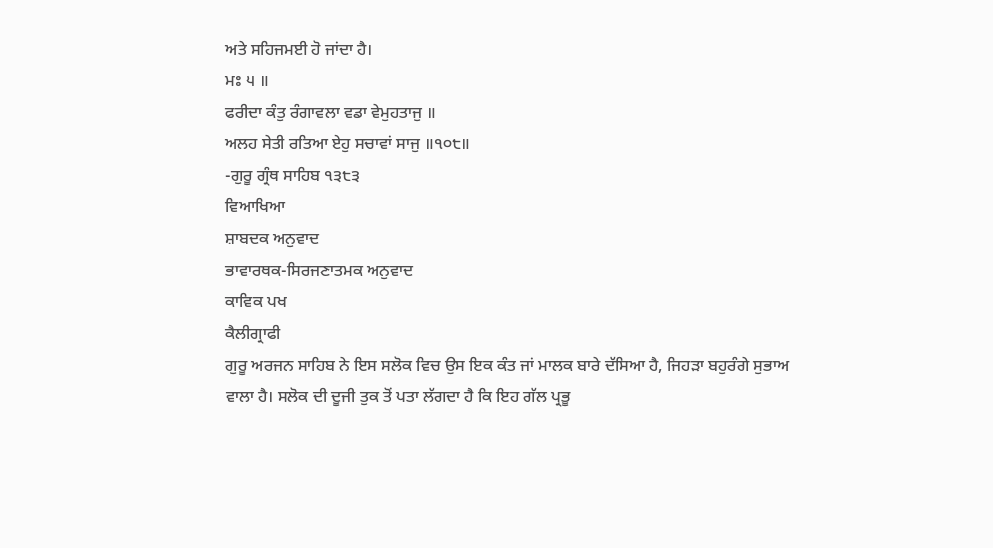ਅਤੇ ਸਹਿਜਮਈ ਹੋ ਜਾਂਦਾ ਹੈ।
ਮਃ ੫ ॥
ਫਰੀਦਾ ਕੰਤੁ ਰੰਗਾਵਲਾ ਵਡਾ ਵੇਮੁਹਤਾਜੁ ॥
ਅਲਹ ਸੇਤੀ ਰਤਿਆ ਏਹੁ ਸਚਾਵਾਂ ਸਾਜੁ ॥੧੦੮॥
-ਗੁਰੂ ਗ੍ਰੰਥ ਸਾਹਿਬ ੧੩੮੩
ਵਿਆਖਿਆ
ਸ਼ਾਬਦਕ ਅਨੁਵਾਦ
ਭਾਵਾਰਥਕ-ਸਿਰਜਣਾਤਮਕ ਅਨੁਵਾਦ
ਕਾਵਿਕ ਪਖ
ਕੈਲੀਗ੍ਰਾਫੀ
ਗੁਰੂ ਅਰਜਨ ਸਾਹਿਬ ਨੇ ਇਸ ਸਲੋਕ ਵਿਚ ਉਸ ਇਕ ਕੰਤ ਜਾਂ ਮਾਲਕ ਬਾਰੇ ਦੱਸਿਆ ਹੈ, ਜਿਹੜਾ ਬਹੁਰੰਗੇ ਸੁਭਾਅ ਵਾਲਾ ਹੈ। ਸਲੋਕ ਦੀ ਦੂਜੀ ਤੁਕ ਤੋਂ ਪਤਾ ਲੱਗਦਾ ਹੈ ਕਿ ਇਹ ਗੱਲ ਪ੍ਰਭੂ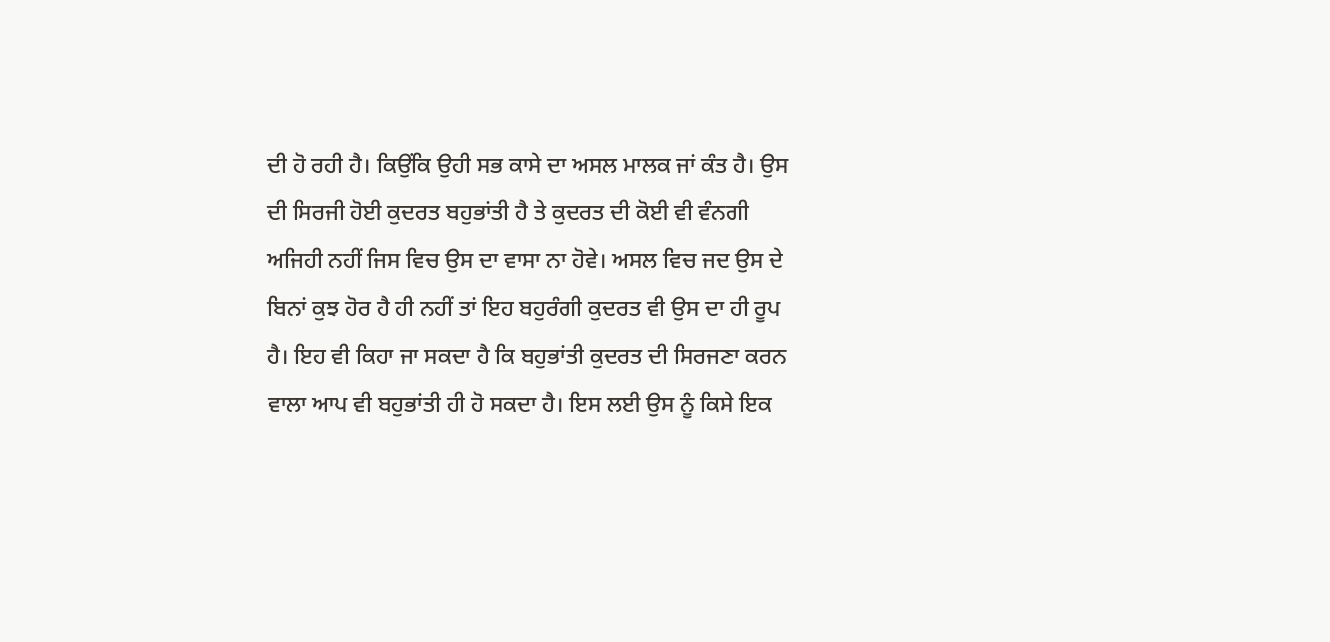ਦੀ ਹੋ ਰਹੀ ਹੈ। ਕਿਉਂਕਿ ਉਹੀ ਸਭ ਕਾਸੇ ਦਾ ਅਸਲ ਮਾਲਕ ਜਾਂ ਕੰਤ ਹੈ। ਉਸ ਦੀ ਸਿਰਜੀ ਹੋਈ ਕੁਦਰਤ ਬਹੁਭਾਂਤੀ ਹੈ ਤੇ ਕੁਦਰਤ ਦੀ ਕੋਈ ਵੀ ਵੰਨਗੀ ਅਜਿਹੀ ਨਹੀਂ ਜਿਸ ਵਿਚ ਉਸ ਦਾ ਵਾਸਾ ਨਾ ਹੋਵੇ। ਅਸਲ ਵਿਚ ਜਦ ਉਸ ਦੇ ਬਿਨਾਂ ਕੁਝ ਹੋਰ ਹੈ ਹੀ ਨਹੀਂ ਤਾਂ ਇਹ ਬਹੁਰੰਗੀ ਕੁਦਰਤ ਵੀ ਉਸ ਦਾ ਹੀ ਰੂਪ ਹੈ। ਇਹ ਵੀ ਕਿਹਾ ਜਾ ਸਕਦਾ ਹੈ ਕਿ ਬਹੁਭਾਂਤੀ ਕੁਦਰਤ ਦੀ ਸਿਰਜਣਾ ਕਰਨ ਵਾਲਾ ਆਪ ਵੀ ਬਹੁਭਾਂਤੀ ਹੀ ਹੋ ਸਕਦਾ ਹੈ। ਇਸ ਲਈ ਉਸ ਨੂੰ ਕਿਸੇ ਇਕ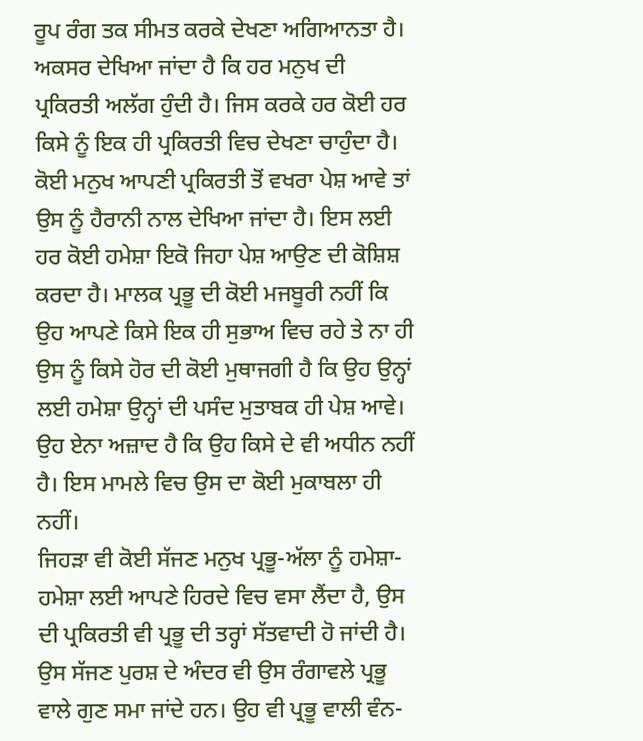ਰੂਪ ਰੰਗ ਤਕ ਸੀਮਤ ਕਰਕੇ ਦੇਖਣਾ ਅਗਿਆਨਤਾ ਹੈ।
ਅਕਸਰ ਦੇਖਿਆ ਜਾਂਦਾ ਹੈ ਕਿ ਹਰ ਮਨੁਖ ਦੀ ਪ੍ਰਕਿਰਤੀ ਅਲੱਗ ਹੁੰਦੀ ਹੈ। ਜਿਸ ਕਰਕੇ ਹਰ ਕੋਈ ਹਰ ਕਿਸੇ ਨੂੰ ਇਕ ਹੀ ਪ੍ਰਕਿਰਤੀ ਵਿਚ ਦੇਖਣਾ ਚਾਹੁੰਦਾ ਹੈ। ਕੋਈ ਮਨੁਖ ਆਪਣੀ ਪ੍ਰਕਿਰਤੀ ਤੋਂ ਵਖਰਾ ਪੇਸ਼ ਆਵੇ ਤਾਂ ਉਸ ਨੂੰ ਹੈਰਾਨੀ ਨਾਲ ਦੇਖਿਆ ਜਾਂਦਾ ਹੈ। ਇਸ ਲਈ ਹਰ ਕੋਈ ਹਮੇਸ਼ਾ ਇਕੋ ਜਿਹਾ ਪੇਸ਼ ਆਉਣ ਦੀ ਕੋਸ਼ਿਸ਼ ਕਰਦਾ ਹੈ। ਮਾਲਕ ਪ੍ਰਭੂ ਦੀ ਕੋਈ ਮਜਬੂਰੀ ਨਹੀਂ ਕਿ ਉਹ ਆਪਣੇ ਕਿਸੇ ਇਕ ਹੀ ਸੁਭਾਅ ਵਿਚ ਰਹੇ ਤੇ ਨਾ ਹੀ ਉਸ ਨੂੰ ਕਿਸੇ ਹੋਰ ਦੀ ਕੋਈ ਮੁਥਾਜਗੀ ਹੈ ਕਿ ਉਹ ਉਨ੍ਹਾਂ ਲਈ ਹਮੇਸ਼ਾ ਉਨ੍ਹਾਂ ਦੀ ਪਸੰਦ ਮੁਤਾਬਕ ਹੀ ਪੇਸ਼ ਆਵੇ। ਉਹ ਏਨਾ ਅਜ਼ਾਦ ਹੈ ਕਿ ਉਹ ਕਿਸੇ ਦੇ ਵੀ ਅਧੀਨ ਨਹੀਂ ਹੈ। ਇਸ ਮਾਮਲੇ ਵਿਚ ਉਸ ਦਾ ਕੋਈ ਮੁਕਾਬਲਾ ਹੀ ਨਹੀਂ।
ਜਿਹੜਾ ਵੀ ਕੋਈ ਸੱਜਣ ਮਨੁਖ ਪ੍ਰਭੂ-ਅੱਲਾ ਨੂੰ ਹਮੇਸ਼ਾ-ਹਮੇਸ਼ਾ ਲਈ ਆਪਣੇ ਹਿਰਦੇ ਵਿਚ ਵਸਾ ਲੈਂਦਾ ਹੈ, ਉਸ ਦੀ ਪ੍ਰਕਿਰਤੀ ਵੀ ਪ੍ਰਭੂ ਦੀ ਤਰ੍ਹਾਂ ਸੱਤਵਾਦੀ ਹੋ ਜਾਂਦੀ ਹੈ। ਉਸ ਸੱਜਣ ਪੁਰਸ਼ ਦੇ ਅੰਦਰ ਵੀ ਉਸ ਰੰਗਾਵਲੇ ਪ੍ਰਭੂ ਵਾਲੇ ਗੁਣ ਸਮਾ ਜਾਂਦੇ ਹਨ। ਉਹ ਵੀ ਪ੍ਰਭੂ ਵਾਲੀ ਵੰਨ-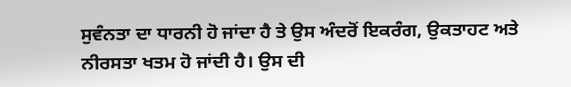ਸੁਵੰਨਤਾ ਦਾ ਧਾਰਨੀ ਹੋ ਜਾਂਦਾ ਹੈ ਤੇ ਉਸ ਅੰਦਰੋਂ ਇਕਰੰਗ, ਉਕਤਾਹਟ ਅਤੇ ਨੀਰਸਤਾ ਖਤਮ ਹੋ ਜਾਂਦੀ ਹੈ। ਉਸ ਦੀ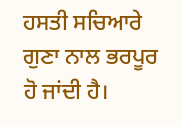ਹਸਤੀ ਸਚਿਆਰੇ ਗੁਣਾ ਨਾਲ ਭਰਪੂਰ ਹੋ ਜਾਂਦੀ ਹੈ।